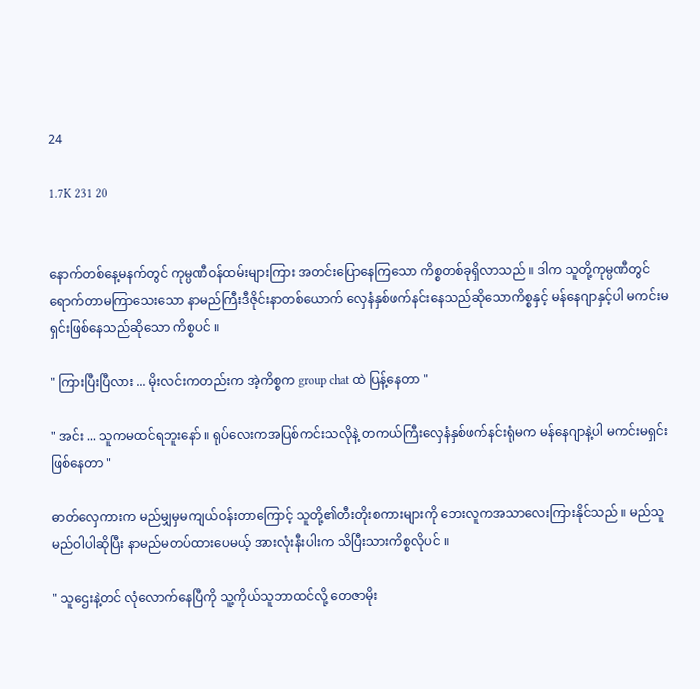24

1.7K 231 20


နောက်တစ်နေ့မနက်တွင် ကုမ္ပဏီဝန်ထမ်းများကြား အတင်းပြောနေကြသော ကိစ္စတစ်ခုရှိလာသည် ။ ဒါက သူတို့ကုမ္ပဏီတွင်ရောက်တာမကြာသေးသော နာမည်ကြီးဒီဇိုင်းနာတစ်ယောက် လှေနံနှစ်ဖက်နင်းနေသည်ဆိုသောကိစ္စနှင့် မန်နေဂျာနှင့်ပါ မကင်းမရှင်းဖြစ်နေသည်ဆိုသော ကိစ္စပင် ။

" ကြားပြီးပြီလား ... မိုးလင်းကတည်းက အဲ့ကိစ္စက group chat ထဲ ပြန့်နေတာ "

" အင်း ... သူကမထင်ရဘူးနော် ။ ရုပ်လေးကအပြစ်ကင်းသလိုနဲ့ တကယ်ကြီးလှေနံနှစ်ဖက်နင်းရုံမက မန်နေဂျာနဲ့ပါ မကင်းမရှင်းဖြစ်နေတာ "

ဓာတ်လှေကားက မည်မျှမှမကျယ်ဝန်းတာကြောင့် သူတို့၏တီးတိုးစကားများကို ဘေးလူကအသာလေးကြားနိုင်သည် ။ မည်သူမည်ဝါပါဆိုပြီး နာမည်မတပ်ထားပေမယ့် အားလုံးနီးပါးက သိပြီးသားကိစ္စလိုပင် ။

" သူဌေးနဲ့တင် လုံလောက်နေပြီကို သူ့ကိုယ်သူဘာထင်လို့ တေဇာမိုး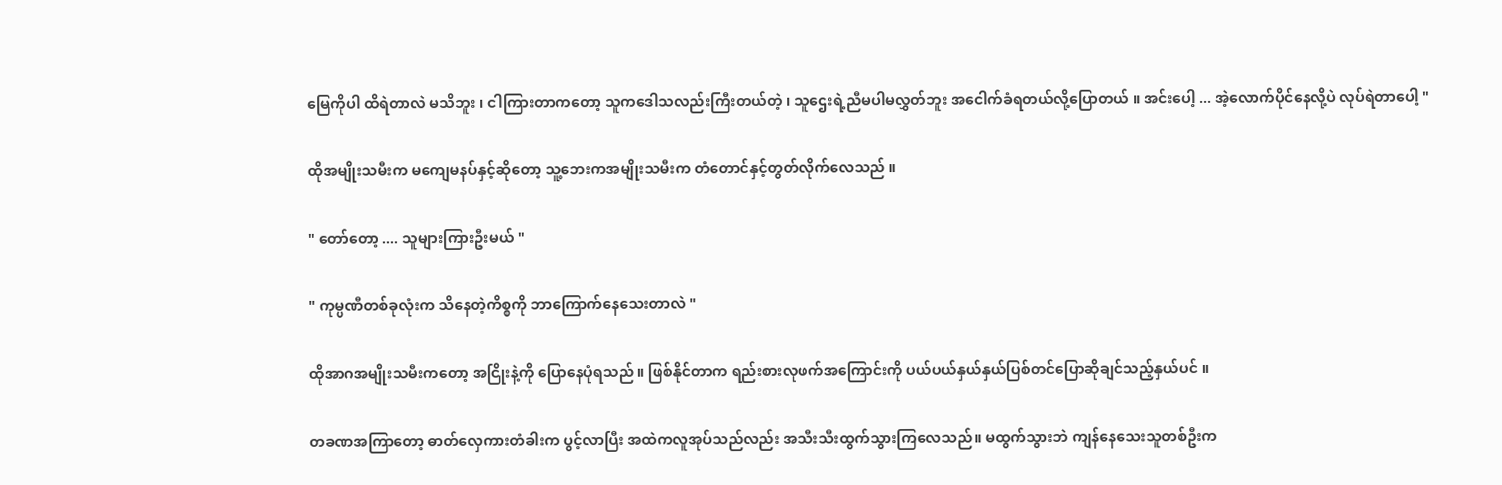မြေကိုပါ ထိရဲတာလဲ မသိဘူး ၊ ငါကြားတာကတော့ သူကဒေါသလည်းကြီးတယ်တဲ့ ၊ သူဌေးရဲ့ညီမပါမလွှတ်ဘူး အငေါက်ခံရတယ်လို့ပြောတယ် ။ အင်းပေါ့ ... အဲ့လောက်ပိုင်နေလို့ပဲ လုပ်ရဲတာပေါ့ "

ထိုအမျိုးသမီးက မကျေမနပ်နှင့်ဆိုတော့ သူ့ဘေးကအမျိုးသမီးက တံတောင်နှင့်တွတ်လိုက်လေသည် ။

" တော်တော့ .... သူများကြားဦးမယ် "

" ကုမ္ပဏီတစ်ခုလုံးက သိနေတဲ့ကိစ္စကို ဘာကြောက်နေသေးတာလဲ "

ထိုအာဂအမျိုးသမီးကတော့ အငြိုးနဲ့ကို ပြောနေပုံရသည် ။ ဖြစ်နိုင်တာက ရည်းစားလုဖက်အကြောင်းကို ပယ်ပယ်နှယ်နှယ်ပြစ်တင်ပြောဆိုချင်သည့်နှယ်ပင် ။

တခဏအကြာတော့ ဓာတ်လှေကားတံခါးက ပွင့်လာပြီး အထဲကလူအုပ်သည်လည်း အသီးသီးထွက်သွားကြလေသည်။ မထွက်သွားဘဲ ကျန်နေသေးသူတစ်ဦးက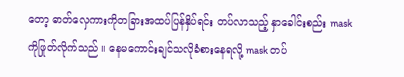တော့ ဓာတ်လှေကားကိုတခြားအထပ်ပြန်နှိပ်ရင်း တပ်လာသည့် နှာခေါင်းစည်း mask ကိုဖြုတ်လိုက်သည် ။ နေမကောင်းချင်သလိုခံစားနေရလို့ mask တပ်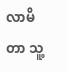လာမိတာ သူ့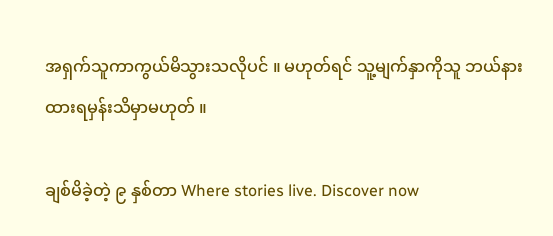အရှက်သူကာကွယ်မိသွားသလိုပင် ။ မဟုတ်ရင် သူ့မျက်နှာကိုသူ ဘယ်နားထားရမှန်းသိမှာမဟုတ် ။

ချစ်မိခဲ့တဲ့ ၉ နှစ်တာ Where stories live. Discover now